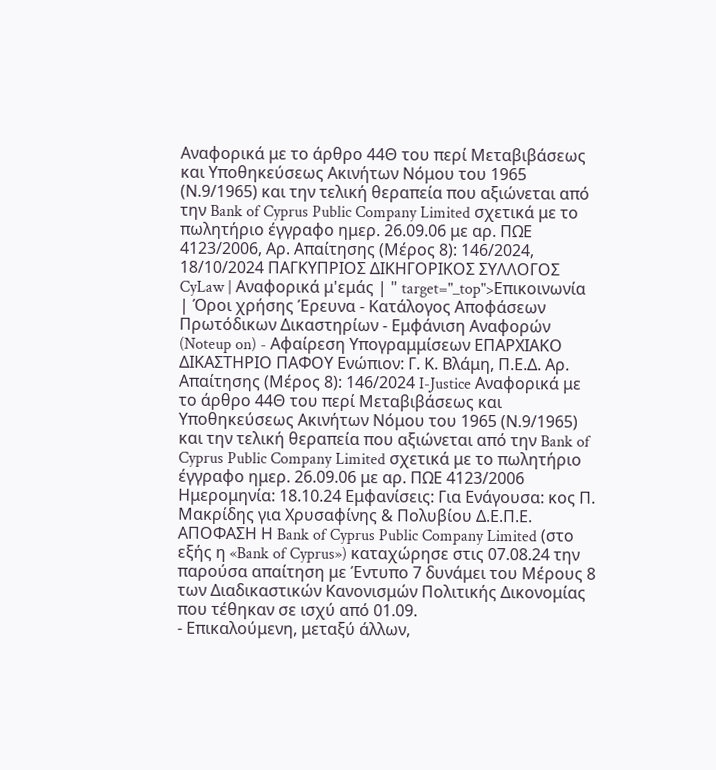Αναφορικά με το άρθρο 44Θ του περί Μεταβιβάσεως και Υποθηκεύσεως Ακινήτων Νόμου του 1965 (Ν.9/1965) και την τελική θεραπεία που αξιώνεται από την Bank of Cyprus Public Company Limited σχετικά με το πωλητήριο έγγραφο ημερ. 26.09.06 με αρ. ΠΩΕ 4123/2006, Αρ. Απαίτησης (Μέρος 8): 146/2024, 18/10/2024 ΠΑΓΚΥΠΡΙΟΣ ΔΙΚΗΓΟΡΙΚΟΣ ΣΥΛΛΟΓΟΣ CyLaw | Αναφορικά μ'εμάς | " target="_top">Επικοινωνία | Όροι χρήσης Έρευνα - Κατάλογος Αποφάσεων Πρωτόδικων Δικαστηρίων - Εμφάνιση Αναφορών (Noteup on) - Αφαίρεση Υπογραμμίσεων ΕΠΑΡΧΙΑΚΟ ΔΙΚΑΣΤΗΡΙΟ ΠΑΦΟΥ Ενώπιον: Γ. Κ. Βλάμη, Π.Ε.Δ. Αρ. Απαίτησης (Μέρος 8): 146/2024 I-Justice Αναφορικά με το άρθρο 44Θ του περί Μεταβιβάσεως και Υποθηκεύσεως Ακινήτων Νόμου του 1965 (Ν.9/1965) και την τελική θεραπεία που αξιώνεται από την Bank of Cyprus Public Company Limited σχετικά με το πωλητήριο έγγραφο ημερ. 26.09.06 με αρ. ΠΩΕ 4123/2006 Ημερομηνία: 18.10.24 Εμφανίσεις: Για Ενάγουσα: κος Π. Μακρίδης για Χρυσαφίνης & Πολυβίου Δ.Ε.Π.Ε. ΑΠΟΦΑΣΗ Η Bank of Cyprus Public Company Limited (στο εξής η «Bank of Cyprus») καταχώρησε στις 07.08.24 την παρούσα απαίτηση με Έντυπο 7 δυνάμει του Μέρους 8 των Διαδικαστικών Κανονισμών Πολιτικής Δικονομίας που τέθηκαν σε ισχύ από 01.09.
- Επικαλούμενη, μεταξύ άλλων,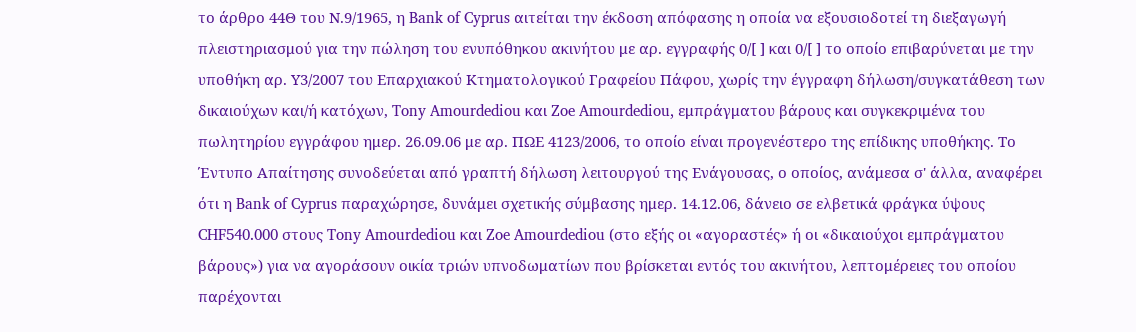το άρθρο 44Θ του Ν.9/1965, η Bank of Cyprus αιτείται την έκδοση απόφασης η οποία να εξουσιοδοτεί τη διεξαγωγή πλειστηριασμού για την πώληση του ενυπόθηκου ακινήτου με αρ. εγγραφής 0/[ ] και 0/[ ] το οποίο επιβαρύνεται με την υποθήκη αρ. Υ3/2007 του Επαρχιακού Κτηματολογικού Γραφείου Πάφου, χωρίς την έγγραφη δήλωση/συγκατάθεση των δικαιούχων και/ή κατόχων, Tony Amourdediou και Zoe Amourdediou, εμπράγματου βάρους και συγκεκριμένα του πωλητηρίου εγγράφου ημερ. 26.09.06 με αρ. ΠΩΕ 4123/2006, το οποίο είναι προγενέστερο της επίδικης υποθήκης. Το Έντυπο Απαίτησης συνοδεύεται από γραπτή δήλωση λειτουργού της Ενάγουσας, ο οποίος, ανάμεσα σ' άλλα, αναφέρει ότι η Bank of Cyprus παραχώρησε, δυνάμει σχετικής σύμβασης ημερ. 14.12.06, δάνειο σε ελβετικά φράγκα ύψους CHF540.000 στους Tony Amourdediou και Zoe Amourdediou (στο εξής οι «αγοραστές» ή οι «δικαιούχοι εμπράγματου βάρους») για να αγοράσουν οικία τριών υπνοδωματίων που βρίσκεται εντός του ακινήτου, λεπτομέρειες του οποίου παρέχονται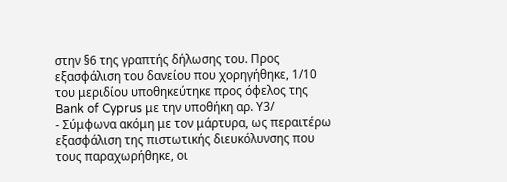στην §6 της γραπτής δήλωσης του. Προς εξασφάλιση του δανείου που χορηγήθηκε, 1/10 του μεριδίου υποθηκεύτηκε προς όφελος της Bank of Cyprus με την υποθήκη αρ. Υ3/
- Σύμφωνα ακόμη με τον μάρτυρα, ως περαιτέρω εξασφάλιση της πιστωτικής διευκόλυνσης που τους παραχωρήθηκε, οι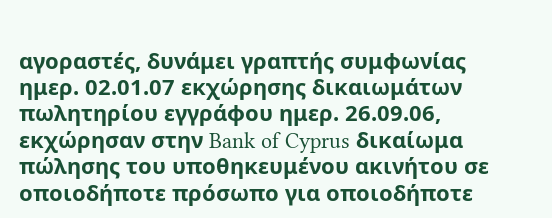αγοραστές, δυνάμει γραπτής συμφωνίας ημερ. 02.01.07 εκχώρησης δικαιωμάτων πωλητηρίου εγγράφου ημερ. 26.09.06, εκχώρησαν στην Bank of Cyprus δικαίωμα πώλησης του υποθηκευμένου ακινήτου σε οποιοδήποτε πρόσωπο για οποιοδήποτε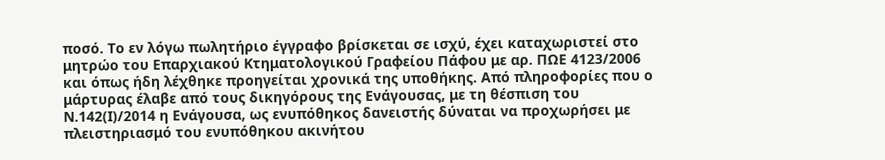ποσό. Το εν λόγω πωλητήριο έγγραφο βρίσκεται σε ισχύ, έχει καταχωριστεί στο μητρώο του Επαρχιακού Κτηματολογικού Γραφείου Πάφου με αρ. ΠΩΕ 4123/2006 και όπως ήδη λέχθηκε προηγείται χρονικά της υποθήκης. Από πληροφορίες που ο μάρτυρας έλαβε από τους δικηγόρους της Ενάγουσας, με τη θέσπιση του Ν.142(Ι)/2014 η Ενάγουσα, ως ενυπόθηκος δανειστής δύναται να προχωρήσει με πλειστηριασμό του ενυπόθηκου ακινήτου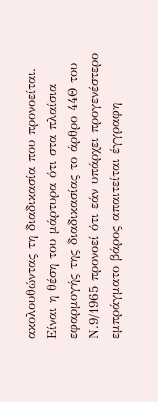ακολουθώντας τη διαδικασία που προνοείται. Είναι η θέση του μάρτυρα ότι στα πλαίσια εφαρμογής της διαδικασίας το άρθρο 44Θ του Ν.9/1965 προνοεί ότι εάν υπάρχει προγενέστερο εμπράγματο βάρος απαιτείται έγγραφη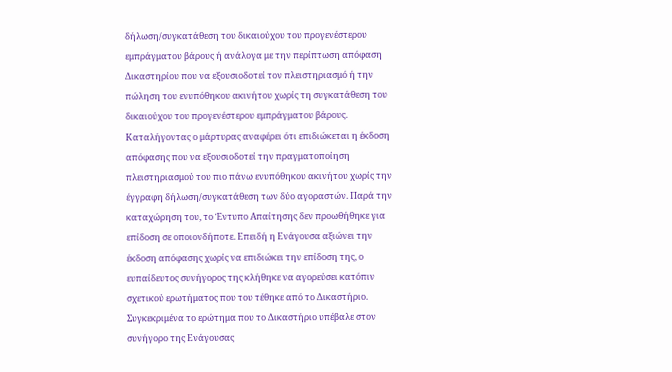δήλωση/συγκατάθεση του δικαιούχου του προγενέστερου εμπράγματου βάρους ή ανάλογα με την περίπτωση απόφαση Δικαστηρίου που να εξουσιοδοτεί τον πλειστηριασμό ή την πώληση του ενυπόθηκου ακινήτου χωρίς τη συγκατάθεση του δικαιούχου του προγενέστερου εμπράγματου βάρους. Καταλήγοντας ο μάρτυρας αναφέρει ότι επιδιώκεται η έκδοση απόφασης που να εξουσιοδοτεί την πραγματοποίηση πλειστηριασμού του πιο πάνω ενυπόθηκου ακινήτου χωρίς την έγγραφη δήλωση/συγκατάθεση των δύο αγοραστών. Παρά την καταχώρηση του, το Έντυπο Απαίτησης δεν προωθήθηκε για επίδοση σε οποιονδήποτε. Επειδή η Ενάγουσα αξιώνει την έκδοση απόφασης χωρίς να επιδιώκει την επίδοση της, ο ευπαίδευτος συνήγορος της κλήθηκε να αγορεύσει κατόπιν σχετικού ερωτήματος που του τέθηκε από το Δικαστήριο. Συγκεκριμένα το ερώτημα που το Δικαστήριο υπέβαλε στον συνήγορο της Ενάγουσας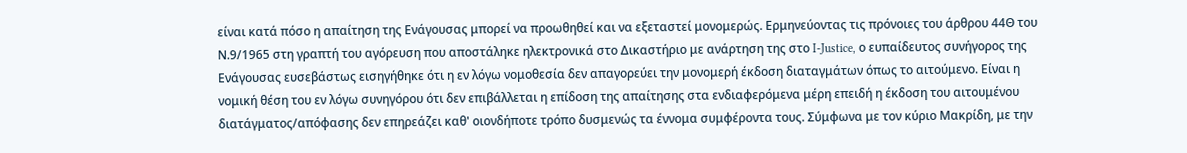είναι κατά πόσο η απαίτηση της Ενάγουσας μπορεί να προωθηθεί και να εξεταστεί μονομερώς. Ερμηνεύοντας τις πρόνοιες του άρθρου 44Θ του Ν.9/1965 στη γραπτή του αγόρευση που αποστάληκε ηλεκτρονικά στο Δικαστήριο με ανάρτηση της στο I-Justice, ο ευπαίδευτος συνήγορος της Ενάγουσας ευσεβάστως εισηγήθηκε ότι η εν λόγω νομοθεσία δεν απαγορεύει την μονομερή έκδοση διαταγμάτων όπως το αιτούμενο. Είναι η νομική θέση του εν λόγω συνηγόρου ότι δεν επιβάλλεται η επίδοση της απαίτησης στα ενδιαφερόμενα μέρη επειδή η έκδοση του αιτουμένου διατάγματος/απόφασης δεν επηρεάζει καθ' οιονδήποτε τρόπο δυσμενώς τα έννομα συμφέροντα τους. Σύμφωνα με τον κύριο Μακρίδη, με την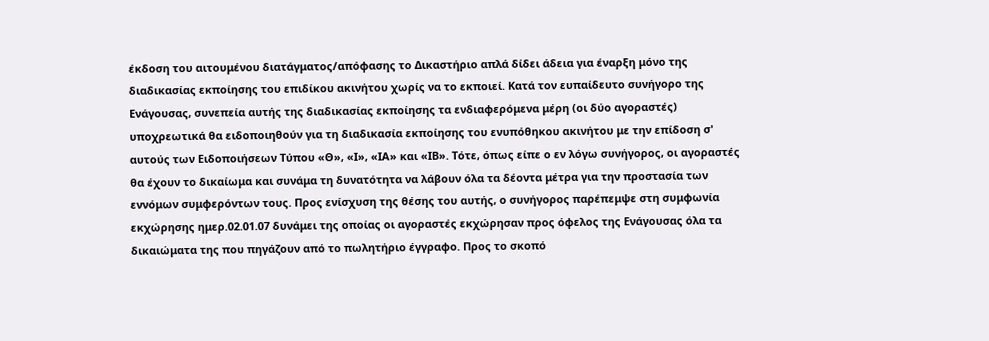έκδοση του αιτουμένου διατάγματος/απόφασης το Δικαστήριο απλά δίδει άδεια για έναρξη μόνο της διαδικασίας εκποίησης του επιδίκου ακινήτου χωρίς να το εκποιεί. Κατά τον ευπαίδευτο συνήγορο της Ενάγουσας, συνεπεία αυτής της διαδικασίας εκποίησης τα ενδιαφερόμενα μέρη (οι δύο αγοραστές) υποχρεωτικά θα ειδοποιηθούν για τη διαδικασία εκποίησης του ενυπόθηκου ακινήτου με την επίδοση σ' αυτούς των Ειδοποιήσεων Τύπου «Θ», «Ι», «ΙΑ» και «ΙΒ». Τότε, όπως είπε ο εν λόγω συνήγορος, οι αγοραστές θα έχουν το δικαίωμα και συνάμα τη δυνατότητα να λάβουν όλα τα δέοντα μέτρα για την προστασία των εννόμων συμφερόντων τους. Προς ενίσχυση της θέσης του αυτής, ο συνήγορος παρέπεμψε στη συμφωνία εκχώρησης ημερ.02.01.07 δυνάμει της οποίας οι αγοραστές εκχώρησαν προς όφελος της Ενάγουσας όλα τα δικαιώματα της που πηγάζουν από το πωλητήριο έγγραφο. Προς το σκοπό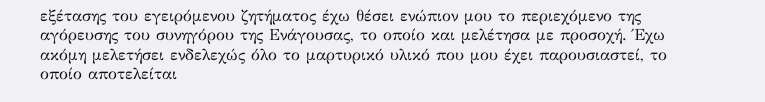εξέτασης του εγειρόμενου ζητήματος έχω θέσει ενώπιον μου το περιεχόμενο της αγόρευσης του συνηγόρου της Ενάγουσας, το οποίο και μελέτησα με προσοχή. Έχω ακόμη μελετήσει ενδελεχώς όλο το μαρτυρικό υλικό που μου έχει παρουσιαστεί, το οποίο αποτελείται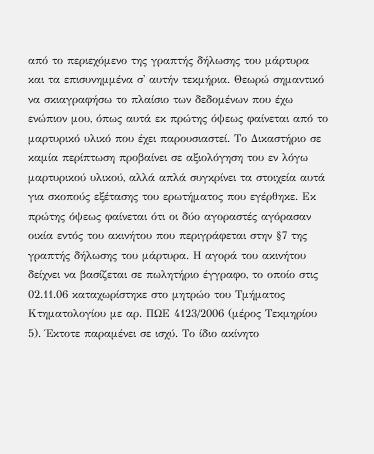από το περιεχόμενο της γραπτής δήλωσης του μάρτυρα και τα επισυνημμένα σ' αυτήν τεκμήρια. Θεωρώ σημαντικό να σκιαγραφήσω το πλαίσιο των δεδομένων που έχω ενώπιον μου, όπως αυτά εκ πρώτης όψεως φαίνεται από το μαρτυρικό υλικό που έχει παρουσιαστεί. Το Δικαστήριο σε καμία περίπτωση προβαίνει σε αξιολόγηση του εν λόγω μαρτυρικού υλικού, αλλά απλά συγκρίνει τα στοιχεία αυτά για σκοπούς εξέτασης του ερωτήματος που εγέρθηκε. Εκ πρώτης όψεως φαίνεται ότι οι δύο αγοραστές αγόρασαν οικία εντός του ακινήτου που περιγράφεται στην §7 της γραπτής δήλωσης του μάρτυρα. Η αγορά του ακινήτου δείχνει να βασίζεται σε πωλητήριο έγγραφο, το οποίο στις 02.11.06 καταχωρίστηκε στο μητρώο του Τμήματος Κτηματολογίου με αρ. ΠΩΕ 4123/2006 (μέρος Τεκμηρίου 5). Έκτοτε παραμένει σε ισχύ. Το ίδιο ακίνητο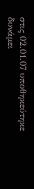στις 02.01.07 υποθηκεύτηκε δυνάμει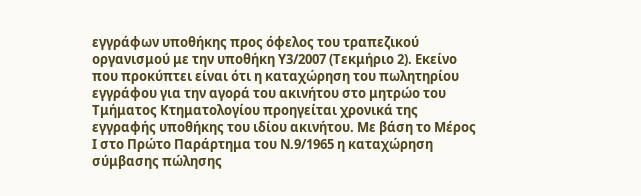εγγράφων υποθήκης προς όφελος του τραπεζικού οργανισμού με την υποθήκη Υ3/2007 (Τεκμήριο 2). Εκείνο που προκύπτει είναι ότι η καταχώρηση του πωλητηρίου εγγράφου για την αγορά του ακινήτου στο μητρώο του Τμήματος Κτηματολογίου προηγείται χρονικά της εγγραφής υποθήκης του ιδίου ακινήτου. Με βάση το Μέρος Ι στο Πρώτο Παράρτημα του Ν.9/1965 η καταχώρηση σύμβασης πώλησης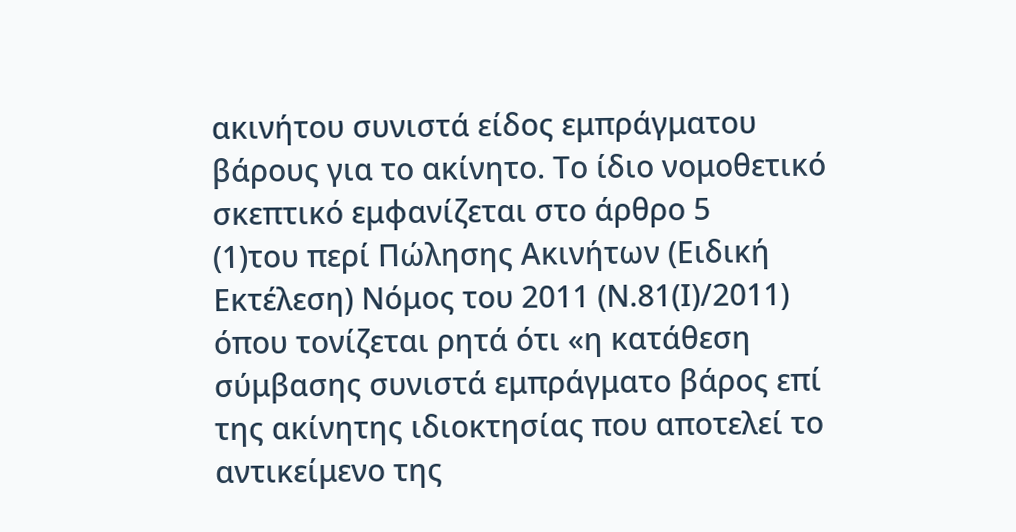ακινήτου συνιστά είδος εμπράγματου βάρους για το ακίνητο. Το ίδιο νομοθετικό σκεπτικό εμφανίζεται στο άρθρο 5
(1)του περί Πώλησης Ακινήτων (Ειδική Εκτέλεση) Νόμος του 2011 (Ν.81(Ι)/2011) όπου τονίζεται ρητά ότι «η κατάθεση σύμβασης συνιστά εμπράγματο βάρος επί της ακίνητης ιδιοκτησίας που αποτελεί το αντικείμενο της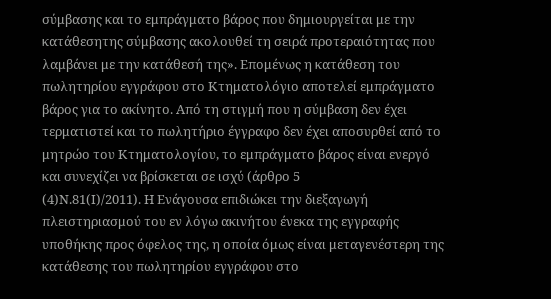σύμβασης και το εμπράγματο βάρος που δημιουργείται με την κατάθεσητης σύμβασης ακολουθεί τη σειρά προτεραιότητας που λαμβάνει με την κατάθεσή της». Επομένως η κατάθεση του πωλητηρίου εγγράφου στο Κτηματολόγιο αποτελεί εμπράγματο βάρος για το ακίνητο. Από τη στιγμή που η σύμβαση δεν έχει τερματιστεί και το πωλητήριο έγγραφο δεν έχει αποσυρθεί από το μητρώο του Κτηματολογίου, το εμπράγματο βάρος είναι ενεργό και συνεχίζει να βρίσκεται σε ισχύ (άρθρο 5
(4)Ν.81(Ι)/2011). Η Ενάγουσα επιδιώκει την διεξαγωγή πλειστηριασμού του εν λόγω ακινήτου ένεκα της εγγραφής υποθήκης προς όφελος της, η οποία όμως είναι μεταγενέστερη της κατάθεσης του πωλητηρίου εγγράφου στο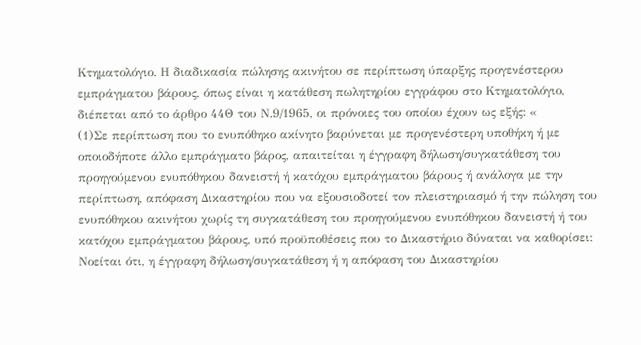Κτηματολόγιο. Η διαδικασία πώλησης ακινήτου σε περίπτωση ύπαρξης προγενέστερου εμπράγματου βάρους, όπως είναι η κατάθεση πωλητηρίου εγγράφου στο Κτηματολόγιο, διέπεται από το άρθρο 44Θ του Ν.9/1965, οι πρόνοιες του οποίου έχουν ως εξής: «
(1)Σε περίπτωση που το ενυπόθηκο ακίνητο βαρύνεται με προγενέστερη υποθήκη ή με οποιοδήποτε άλλο εμπράγματο βάρος, απαιτείται η έγγραφη δήλωση/συγκατάθεση του προηγούμενου ενυπόθηκου δανειστή ή κατόχου εμπράγματου βάρους ή ανάλογα με την περίπτωση, απόφαση Δικαστηρίου που να εξουσιοδοτεί τον πλειστηριασμό ή την πώληση του ενυπόθηκου ακινήτου χωρίς τη συγκατάθεση του προηγούμενου ενυπόθηκου δανειστή ή του κατόχου εμπράγματου βάρους, υπό προϋποθέσεις που το Δικαστήριο δύναται να καθορίσει: Νοείται ότι, η έγγραφη δήλωση/συγκατάθεση ή η απόφαση του Δικαστηρίου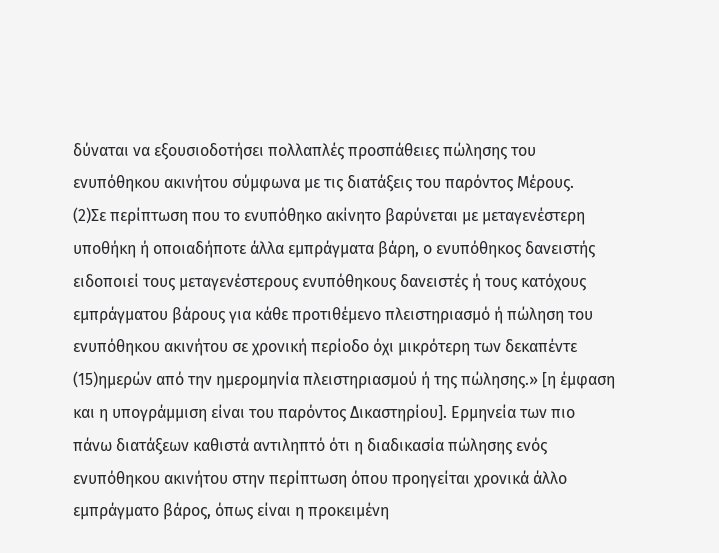δύναται να εξουσιοδοτήσει πολλαπλές προσπάθειες πώλησης του ενυπόθηκου ακινήτου σύμφωνα με τις διατάξεις του παρόντος Μέρους.
(2)Σε περίπτωση που το ενυπόθηκο ακίνητο βαρύνεται με μεταγενέστερη υποθήκη ή οποιαδήποτε άλλα εμπράγματα βάρη, ο ενυπόθηκος δανειστής ειδοποιεί τους μεταγενέστερους ενυπόθηκους δανειστές ή τους κατόχους εμπράγματου βάρους για κάθε προτιθέμενο πλειστηριασμό ή πώληση του ενυπόθηκου ακινήτου σε χρονική περίοδο όχι μικρότερη των δεκαπέντε
(15)ημερών από την ημερομηνία πλειστηριασμού ή της πώλησης.» [η έμφαση και η υπογράμμιση είναι του παρόντος Δικαστηρίου]. Ερμηνεία των πιο πάνω διατάξεων καθιστά αντιληπτό ότι η διαδικασία πώλησης ενός ενυπόθηκου ακινήτου στην περίπτωση όπου προηγείται χρονικά άλλο εμπράγματο βάρος, όπως είναι η προκειμένη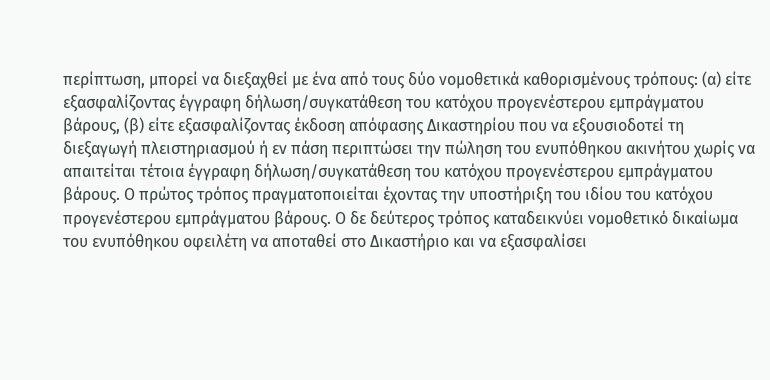περίπτωση, μπορεί να διεξαχθεί με ένα από τους δύο νομοθετικά καθορισμένους τρόπους: (α) είτε εξασφαλίζοντας έγγραφη δήλωση/συγκατάθεση του κατόχου προγενέστερου εμπράγματου βάρους, (β) είτε εξασφαλίζοντας έκδοση απόφασης Δικαστηρίου που να εξουσιοδοτεί τη διεξαγωγή πλειστηριασμού ή εν πάση περιπτώσει την πώληση του ενυπόθηκου ακινήτου χωρίς να απαιτείται τέτοια έγγραφη δήλωση/συγκατάθεση του κατόχου προγενέστερου εμπράγματου βάρους. Ο πρώτος τρόπος πραγματοποιείται έχοντας την υποστήριξη του ιδίου του κατόχου προγενέστερου εμπράγματου βάρους. Ο δε δεύτερος τρόπος καταδεικνύει νομοθετικό δικαίωμα του ενυπόθηκου οφειλέτη να αποταθεί στο Δικαστήριο και να εξασφαλίσει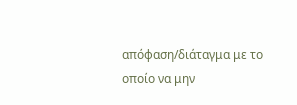απόφαση/διάταγμα με το οποίο να μην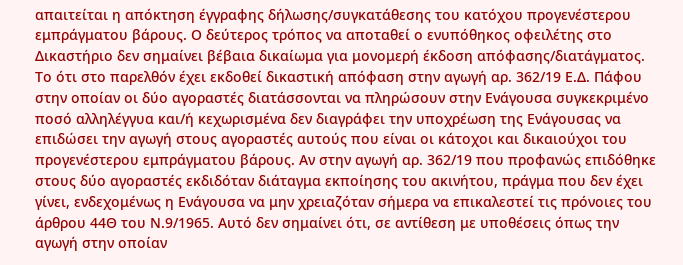απαιτείται η απόκτηση έγγραφης δήλωσης/συγκατάθεσης του κατόχου προγενέστερου εμπράγματου βάρους. Ο δεύτερος τρόπος να αποταθεί ο ενυπόθηκος οφειλέτης στο Δικαστήριο δεν σημαίνει βέβαια δικαίωμα για μονομερή έκδοση απόφασης/διατάγματος. Το ότι στο παρελθόν έχει εκδοθεί δικαστική απόφαση στην αγωγή αρ. 362/19 Ε.Δ. Πάφου στην οποίαν οι δύο αγοραστές διατάσσονται να πληρώσουν στην Ενάγουσα συγκεκριμένο ποσό αλληλέγγυα και/ή κεχωρισμένα δεν διαγράφει την υποχρέωση της Ενάγουσας να επιδώσει την αγωγή στους αγοραστές αυτούς που είναι οι κάτοχοι και δικαιούχοι του προγενέστερου εμπράγματου βάρους. Αν στην αγωγή αρ. 362/19 που προφανώς επιδόθηκε στους δύο αγοραστές εκδιδόταν διάταγμα εκποίησης του ακινήτου, πράγμα που δεν έχει γίνει, ενδεχομένως η Ενάγουσα να μην χρειαζόταν σήμερα να επικαλεστεί τις πρόνοιες του άρθρου 44Θ του Ν.9/1965. Αυτό δεν σημαίνει ότι, σε αντίθεση με υποθέσεις όπως την αγωγή στην οποίαν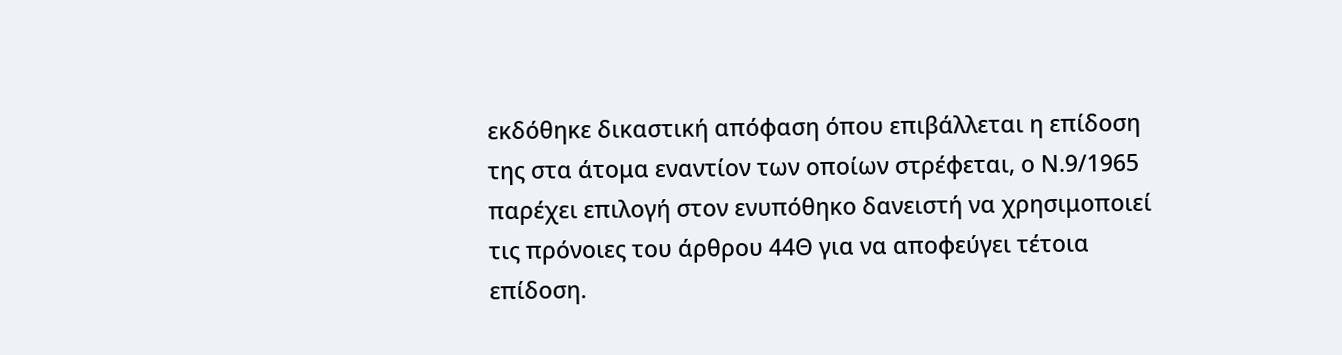εκδόθηκε δικαστική απόφαση όπου επιβάλλεται η επίδοση της στα άτομα εναντίον των οποίων στρέφεται, ο Ν.9/1965 παρέχει επιλογή στον ενυπόθηκο δανειστή να χρησιμοποιεί τις πρόνοιες του άρθρου 44Θ για να αποφεύγει τέτοια επίδοση.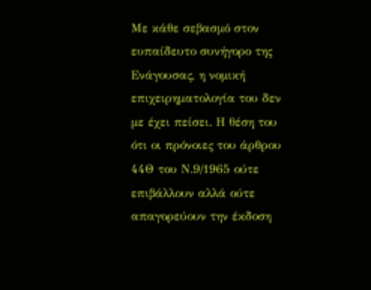Με κάθε σεβασμό στον ευπαίδευτο συνήγορο της Ενάγουσας, η νομική επιχειρηματολογία του δεν με έχει πείσει. Η θέση του ότι οι πρόνοιες του άρθρου 44Θ του Ν.9/1965 ούτε επιβάλλουν αλλά ούτε απαγορεύουν την έκδοση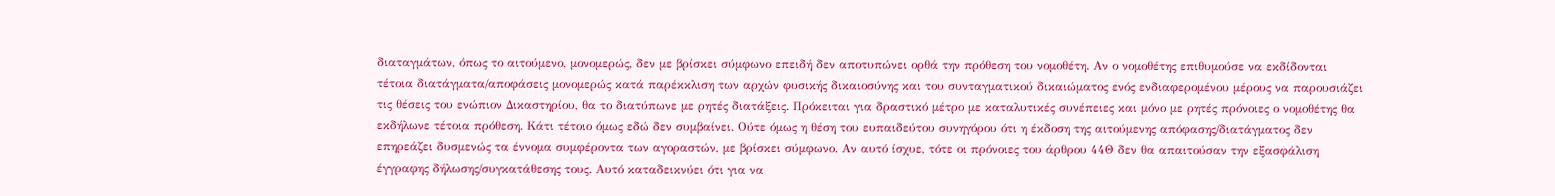διαταγμάτων, όπως το αιτούμενο, μονομερώς, δεν με βρίσκει σύμφωνο επειδή δεν αποτυπώνει ορθά την πρόθεση του νομοθέτη. Αν ο νομοθέτης επιθυμούσε να εκδίδονται τέτοια διατάγματα/αποφάσεις μονομερώς κατά παρέκκλιση των αρχών φυσικής δικαιοσύνης και του συνταγματικού δικαιώματος ενός ενδιαφερομένου μέρους να παρουσιάζει τις θέσεις του ενώπιον Δικαστηρίου, θα το διατύπωνε με ρητές διατάξεις. Πρόκειται για δραστικό μέτρο με καταλυτικές συνέπειες και μόνο με ρητές πρόνοιες ο νομοθέτης θα εκδήλωνε τέτοια πρόθεση. Κάτι τέτοιο όμως εδώ δεν συμβαίνει. Ούτε όμως η θέση του ευπαιδεύτου συνηγόρου ότι η έκδοση της αιτούμενης απόφασης/διατάγματος δεν επηρεάζει δυσμενώς τα έννομα συμφέροντα των αγοραστών, με βρίσκει σύμφωνο. Αν αυτό ίσχυε, τότε οι πρόνοιες του άρθρου 44Θ δεν θα απαιτούσαν την εξασφάλιση έγγραφης δήλωσης/συγκατάθεσης τους. Αυτό καταδεικνύει ότι για να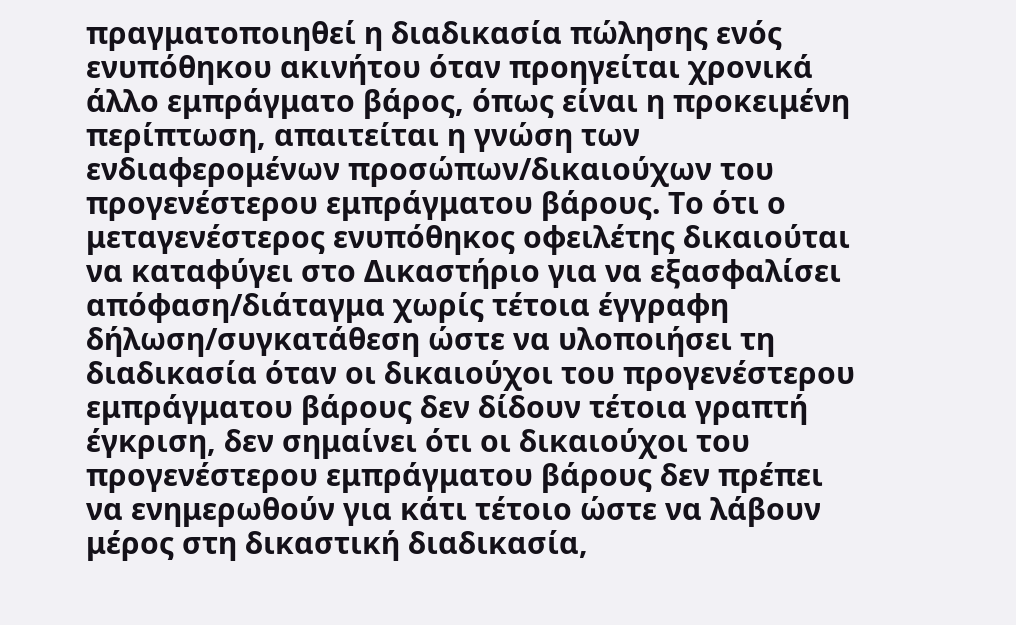πραγματοποιηθεί η διαδικασία πώλησης ενός ενυπόθηκου ακινήτου όταν προηγείται χρονικά άλλο εμπράγματο βάρος, όπως είναι η προκειμένη περίπτωση, απαιτείται η γνώση των ενδιαφερομένων προσώπων/δικαιούχων του προγενέστερου εμπράγματου βάρους. Το ότι ο μεταγενέστερος ενυπόθηκος οφειλέτης δικαιούται να καταφύγει στο Δικαστήριο για να εξασφαλίσει απόφαση/διάταγμα χωρίς τέτοια έγγραφη δήλωση/συγκατάθεση ώστε να υλοποιήσει τη διαδικασία όταν οι δικαιούχοι του προγενέστερου εμπράγματου βάρους δεν δίδουν τέτοια γραπτή έγκριση, δεν σημαίνει ότι οι δικαιούχοι του προγενέστερου εμπράγματου βάρους δεν πρέπει να ενημερωθούν για κάτι τέτοιο ώστε να λάβουν μέρος στη δικαστική διαδικασία,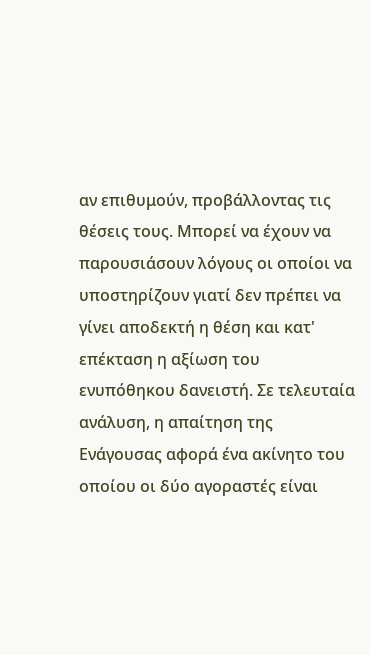αν επιθυμούν, προβάλλοντας τις θέσεις τους. Μπορεί να έχουν να παρουσιάσουν λόγους οι οποίοι να υποστηρίζουν γιατί δεν πρέπει να γίνει αποδεκτή η θέση και κατ' επέκταση η αξίωση του ενυπόθηκου δανειστή. Σε τελευταία ανάλυση, η απαίτηση της Ενάγουσας αφορά ένα ακίνητο του οποίου οι δύο αγοραστές είναι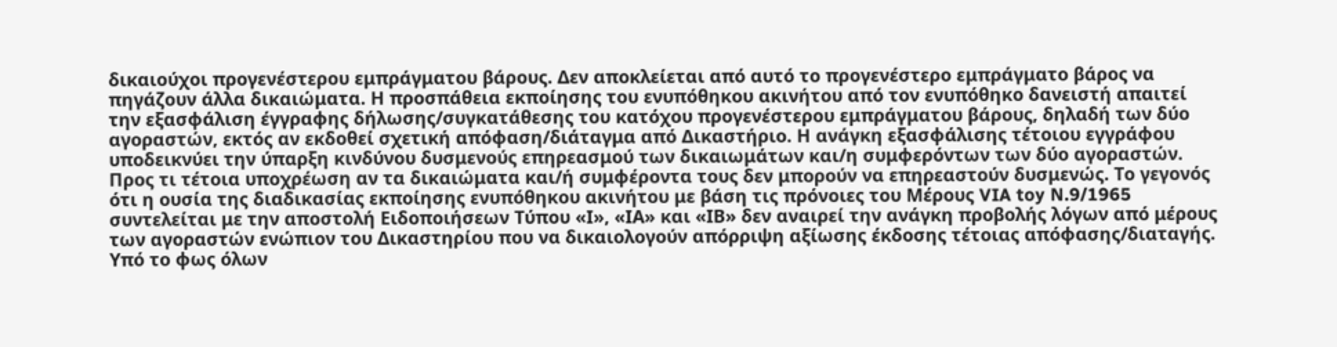δικαιούχοι προγενέστερου εμπράγματου βάρους. Δεν αποκλείεται από αυτό το προγενέστερο εμπράγματο βάρος να πηγάζουν άλλα δικαιώματα. Η προσπάθεια εκποίησης του ενυπόθηκου ακινήτου από τον ενυπόθηκο δανειστή απαιτεί την εξασφάλιση έγγραφης δήλωσης/συγκατάθεσης του κατόχου προγενέστερου εμπράγματου βάρους, δηλαδή των δύο αγοραστών, εκτός αν εκδοθεί σχετική απόφαση/διάταγμα από Δικαστήριο. Η ανάγκη εξασφάλισης τέτοιου εγγράφου υποδεικνύει την ύπαρξη κινδύνου δυσμενούς επηρεασμού των δικαιωμάτων και/η συμφερόντων των δύο αγοραστών. Προς τι τέτοια υποχρέωση αν τα δικαιώματα και/ή συμφέροντα τους δεν μπορούν να επηρεαστούν δυσμενώς. Το γεγονός ότι η ουσία της διαδικασίας εκποίησης ενυπόθηκου ακινήτου με βάση τις πρόνοιες του Μέρους VIA toy N.9/1965 συντελείται με την αποστολή Ειδοποιήσεων Τύπου «Ι», «ΙΑ» και «ΙΒ» δεν αναιρεί την ανάγκη προβολής λόγων από μέρους των αγοραστών ενώπιον του Δικαστηρίου που να δικαιολογούν απόρριψη αξίωσης έκδοσης τέτοιας απόφασης/διαταγής. Υπό το φως όλων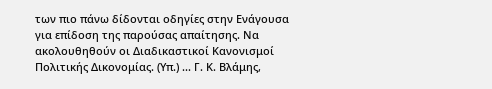των πιο πάνω δίδονται οδηγίες στην Ενάγουσα για επίδοση της παρούσας απαίτησης. Να ακολουθηθούν οι Διαδικαστικοί Κανονισμοί Πολιτικής Δικονομίας. (Υπ.) ... Γ. Κ. Βλάμης,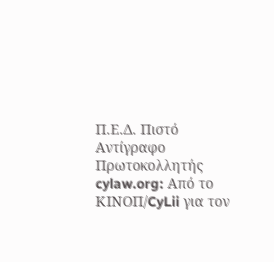Π.Ε.Δ. Πιστό Αντίγραφο Πρωτοκολλητής cylaw.org: Από το ΚΙΝOΠ/CyLii για τον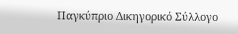Παγκύπριο Δικηγορικό Σύλλογο